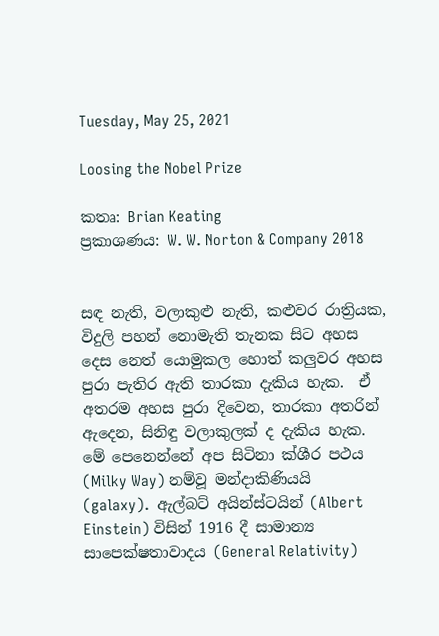Tuesday, May 25, 2021

Loosing the Nobel Prize

කතෘ: Brian Keating
ප්‍රකාශණය: W. W. Norton & Company 2018


සඳ නැති, වලාකුළු නැති, කළුවර රාත්‍රියක, විදුලි පහන් නොමැති තැනක සිට අහස දෙස නෙත් යොමුකල හොත් කලුවර අහස පුරා පැතිර ඇති තාරකා දැකිය හැක.  ඒ අතරම අහස පුරා දිවෙන, තාරකා අතරින් ඇදෙන, සිනිඳු වලාකුලක් ද දැකිය හැක.  මේ පෙනෙන්නේ අප සිටිනා ක්ශීර පථය (Milky Way) නම්වූ මන්දාකිණියයි (galaxy).  ඇල්බට් අයින්ස්ටයින් (Albert Einstein) විසින් 1916 දී සාමාන්‍ය සාපෙක්ෂතාවාදය (General Relativity)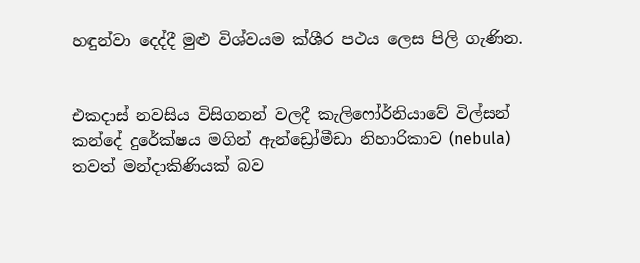හඳුන්වා දෙද්දී මුළු විශ්වයම ක්ශීර පථය ලෙස පිලි ගැණින.


එකදාස් නවසිය විසිගනන් වලදී කැලිෆෝර්නියාවේ විල්සන් කන්දේ දුරේක්ෂය මගින් ඇන්ඩ්‍රෝමීඩා නිහාරිකාව (nebula) තවත් මන්දාකිණියක් බව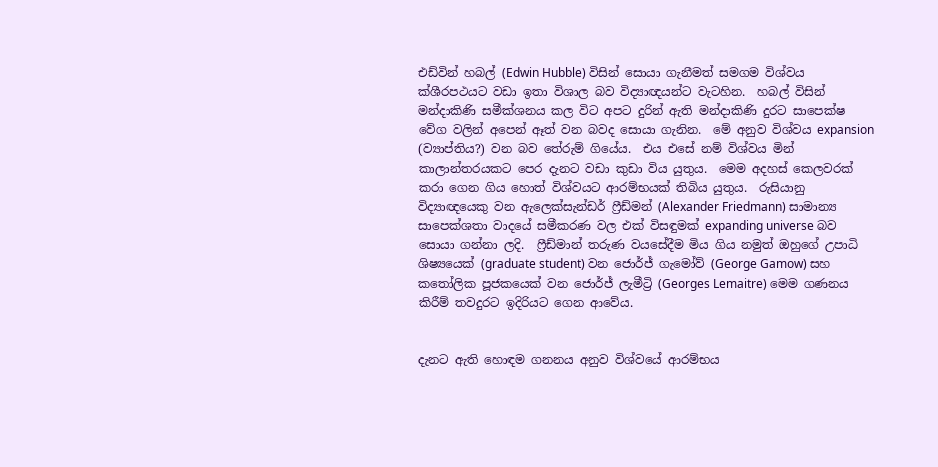එඩ්වින් හබල් (Edwin Hubble) විසින් සොයා ගැනීමත් සමගම විශ්වය ක්ශීරපථයට වඩා ඉතා විශාල බව විද්‍යාඥයන්ට වැටහින.  හබල් විසින් මන්දාකිණි සමීක්ශනය කල විට අපට දුරින් ඇති මන්දාකිණි දුරට සාපෙක්ෂ වේග වලින් අපෙන් ඈත් වන බවද සොයා ගැනින.  මේ අනුව විශ්වය expansion (ව්‍යාප්තිය?) වන බව තේරුම් ගියේය.  එය එසේ නම් විශ්වය මින් කාලාන්තරයකට පෙර දැනට වඩා කුඩා විය යුතුය.  මෙම අදහස් කෙලවරක් කරා ගෙන ගිය හොත් විශ්වයට ආරම්භයක් තිබිය යුතුය.  රුසියානු විද්‍යාඥයෙකු වන ඇලෙක්සැන්ඩර් ෆ්‍රීඩ්මන් (Alexander Friedmann) සාමාන්‍ය සාපෙක්ශතා වාදයේ සමීකරණ වල එක් විසඳුමක් expanding universe බව සොයා ගන්නා ලදි.  ෆ්‍රීඩ්මාන් තරුණ වයසේදීම මිය ගිය නමුත් ඔහුගේ උපාධි ශිෂ්‍යයෙක් (graduate student) වන ජොර්ජ් ගැමෝව් (George Gamow) සහ කතෝලික පූජකයෙක් වන ජොර්ජ් ලැමීට්‍රි (Georges Lemaitre) මෙම ගණනය කිරීම් තවදුරට ඉදිරියට ගෙන ආවේය.


දැනට ඇති හොඳම ගනනය අනුව විශ්වයේ ආරම්භය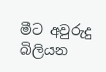මීට අවුරුදු බිලියන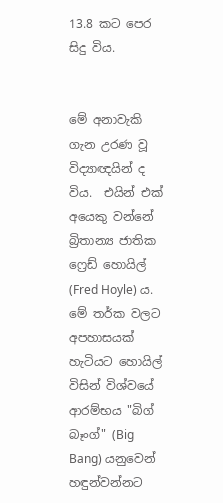13.8 කට පෙර සිදු විය.


මේ අනාවැකි ගැන උරණ වූ විද්‍යාඥයින් ද විය.  එයින් එක් අයෙකු වන්නේ බ්‍රිතාන්‍ය ජාතික ෆ්‍රෙඩ් හොයිල් (Fred Hoyle) ය.  මේ තර්ක වලට අපහාසයක් හැටියට හොයිල් විසින් විශ්වයේ ආරම්භය "බිග් බෑංග්" (Big Bang) යනුවෙන් හඳුන්වන්නට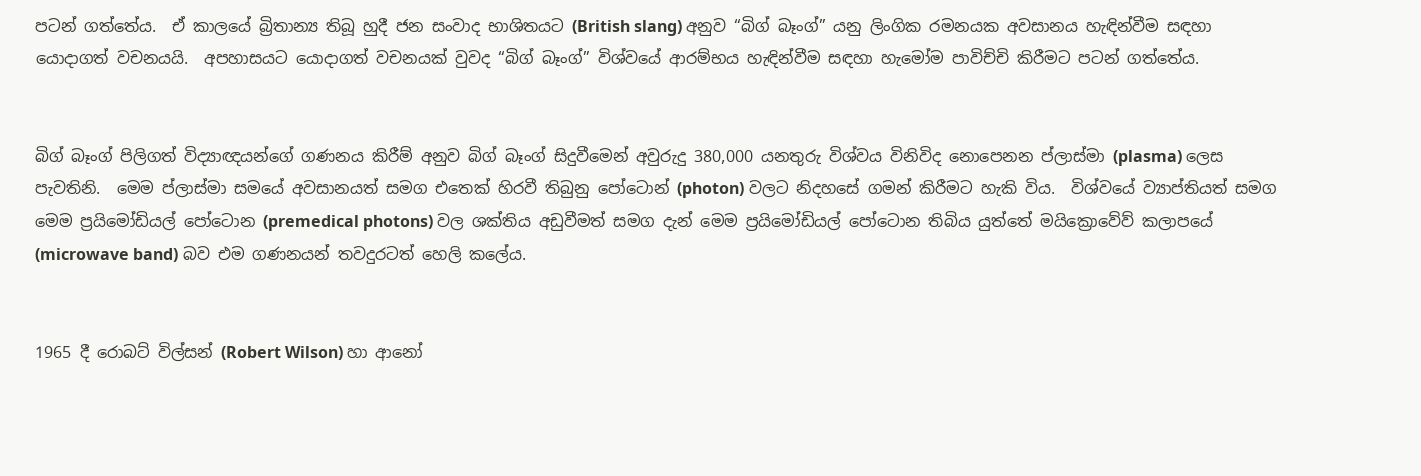පටන් ගත්තේය.  ඒ කාලයේ බ්‍රිතාන්‍ය තිබූ හුදී ජන සංවාද භාශිතයට (British slang) අනුව “බිග් බෑංග්” යනු ලිංගික රමනයක අවසානය හැඳින්වීම සඳහා යොදාගත් වචනයයි.  අපහාසයට යොදාගත් වචනයක් වුවද “බිග් බෑංග්” විශ්වයේ ආරම්භය හැඳින්වීම සඳහා හැමෝම පාවිච්චි කිරීමට පටන් ගත්තේය.


බිග් බෑංග් පිලිගත් විද්‍යාඥයන්ගේ ගණනය කිරීම් අනුව බිග් බෑංග් සිදුවීමෙන් අවුරුදු 380,000 යනතුරු විශ්වය විනිවිද නොපෙනන ප්ලාස්මා (plasma) ලෙස පැවතිනි.  මෙම ප්ලාස්මා සමයේ අවසානයත් සමග එතෙක් හිරවී තිබුනු පෝටොන් (photon) වලට නිදහසේ ගමන් කිරීමට හැකි විය.  විශ්වයේ ව්‍යාප්තියත් සමග මෙම ප්‍රයිමෝඩියල් පෝටොන (premedical photons) වල ශක්තිය අඩුවීමත් සමග දැන් මෙම ප්‍රයිමෝඩියල් පෝටොන තිබිය යුත්තේ මයික්‍රොවේව් කලාපයේ (microwave band) බව එම ගණනයන් තවදුරටත් හෙලි කලේය.


1965 දී රොබට් විල්සන් (Robert Wilson) හා ආනෝ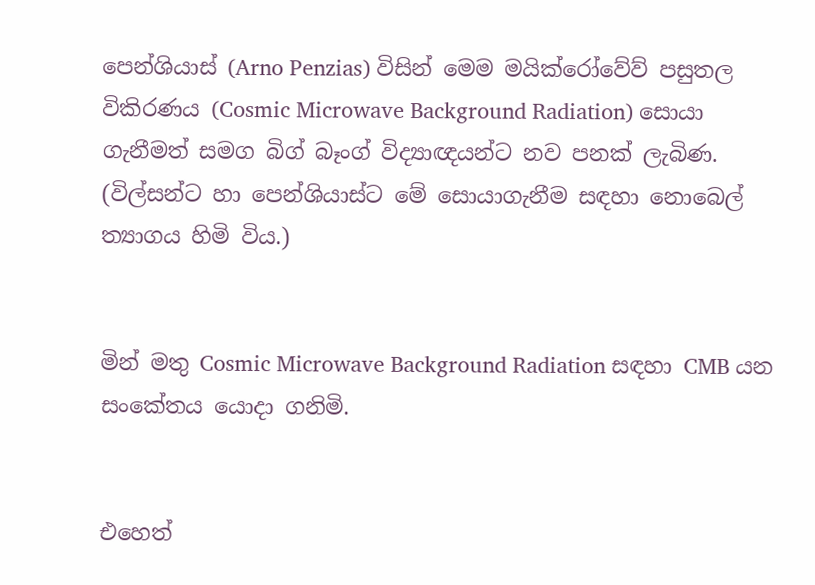පෙන්ශියාස් (Arno Penzias) විසින් මෙම මයික්රෝවේව් පසුතල විකිරණය (Cosmic Microwave Background Radiation) සොයා ගැනීමත් සමග බිග් බෑංග් විද්‍යාඥයන්ට නව පනක් ලැබිණ. (විල්සන්ට හා පෙන්ශියාස්ට මේ සොයාගැනීම සඳහා නොබෙල් ත්‍යාගය හිමි විය.)


මින් මතු Cosmic Microwave Background Radiation සඳහා CMB යන සංකේතය යොදා ගනිමි.


එහෙත්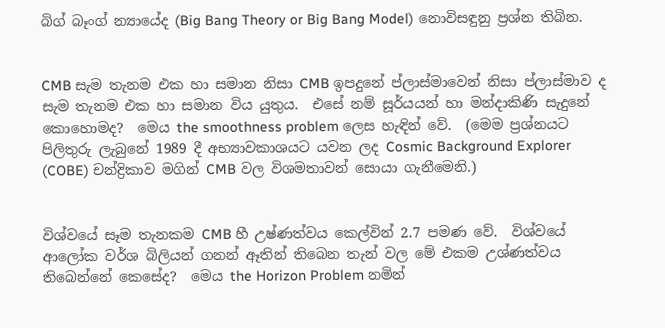බිග් බෑංග් න්‍යායේද (Big Bang Theory or Big Bang Model) නොවිසඳුනු ප්‍රශ්න තිබින.


CMB සැම තැනම එක හා සමාන නිසා CMB ඉපදුනේ ප්ලාස්මාවෙන් නිසා ප්ලාස්මාව ද සැම තැනම එක හා සමාන විය යුතුය.  එසේ නම් සූර්යයන් හා මන්දාකිණි සැදුනේ කොහොමද?  මෙය the smoothness problem ලෙස හැඳින් වේ.  (මෙම ප්‍රශ්නයට පිලිතුරු ලැබුනේ 1989 දී අභ්‍යාවකාශයට යවන ලද Cosmic Background Explorer (COBE) චන්ද්‍රිකාව මගින් CMB වල විශමතාවන් සොයා ගැනීමෙනි.)


විශ්වයේ සෑම තැනකම CMB හී උෂ්ණත්වය කෙල්වින් 2.7 පමණ වේ.  විශ්වයේ ආලෝක වර්ශ බිලියන් ගනන් ඈතින් තිබෙන තැන් වල මේ එකම උශ්ණත්වය තිබෙන්නේ කෙසේද?  මෙය the Horizon Problem නමින්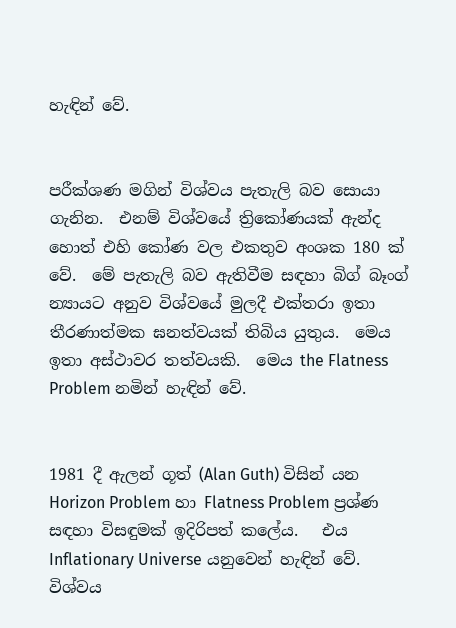හැඳින් වේ.


පරීක්ශණ මගින් විශ්වය පැතැලි බව සොයා ගැනින.  එනම් විශ්වයේ ත්‍රිකෝණයක් ඇන්ද හොත් එහි කෝණ වල එකතුව අංශක 180 ක් වේ.  මේ පැතැලි බව ඇතිවීම සඳහා බිග් බෑංග් න්‍යායට අනුව විශ්වයේ මුලදී එක්තරා ඉතා තීරණාත්මක ඝනත්වයක් තිබිය යුතුය.  මෙය ඉතා අස්ථාවර තත්වයකි.  මෙය the Flatness Problem නමින් හැඳින් වේ.


1981 දී ඇලන් ගූත් (Alan Guth) විසින් යන Horizon Problem හා Flatness Problem ප්‍රශ්ණ සඳහා විසඳුමක් ඉදිරිපත් කලේය.   එය Inflationary Universe යනුවෙන් හැඳින් වේ.  විශ්වය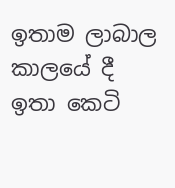ඉතාම ලාබාල කාලයේ දී ඉතා කෙටි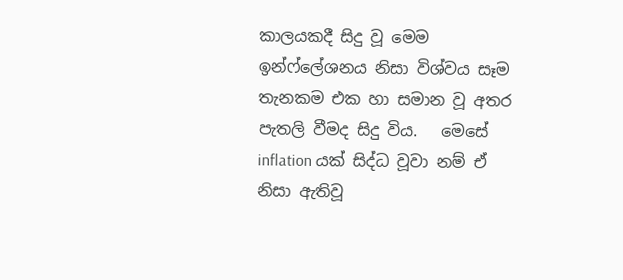කාලයකදී සිදු වූ මෙම ඉන්ෆ්ලේශනය නිසා විශ්වය සෑම තැනකම එක හා සමාන වූ අතර පැතලි වීමද සිදු විය.   මෙසේ inflation යක් සිද්ධ වූවා නම් ඒ නිසා ඇතිවූ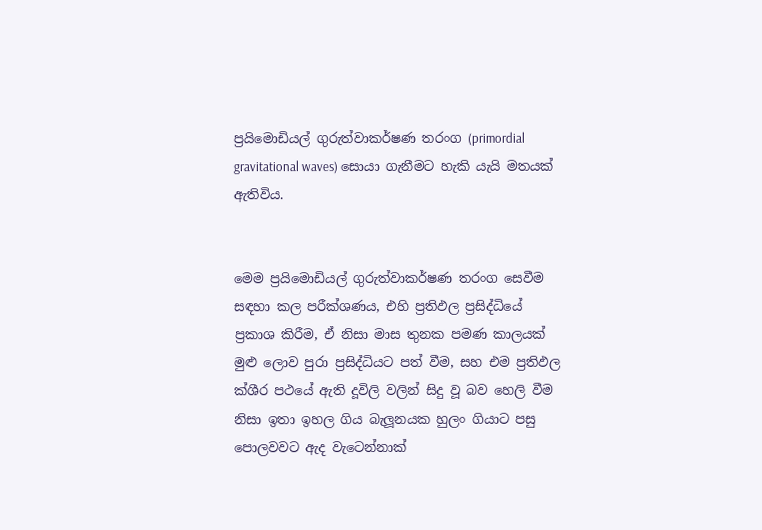ප්‍රයිමොඩියල් ගුරුත්වාකර්ෂණ තරංග (primordial gravitational waves) සොයා ගැනීමට හැකි යැයි මතයක් ඇතිවිය.


මෙම ප්‍රයිමොඩියල් ගුරුත්වාකර්ෂණ තරංග සෙවීම සඳහා කල පරීක්ශණය, එහි ප්‍රතිඵල ප්‍රසිද්ධියේ ප්‍රකාශ කිරීම, ඒ නිසා මාස තුනක පමණ කාලයක් මුළු ලොව පුරා ප්‍රසිද්ධියට පත් වීම, සහ එම ප්‍රතිඵල ක්ශීර පථයේ ඇති දූවිලි වලින් සිදු වූ බව හෙලි වීම නිසා ඉතා ඉහල ගිය බැලූනයක හුලං ගියාට පසු පොලවවට ඇද වැටෙන්නාක්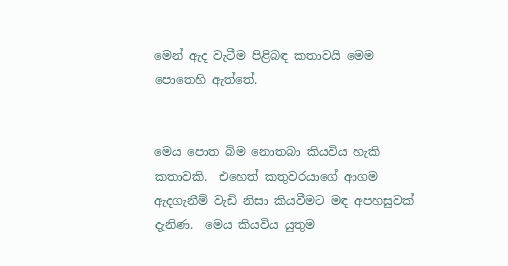මෙන් ඇද වැටීම පිළිබඳ කතාවයි මෙම පොතෙහි ඇත්තේ.


මෙය පොත බිම නොතබා කියවිය හැකි කතාවකි.  එහෙත් කතුවරයාගේ ආගම ඇදගැනීම් වැඩි නිසා කියවීමට මඳ අපහසුවක් දැනිණ.  මෙය කියවිය යුතුම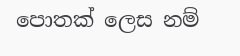පොතක් ලෙස නම්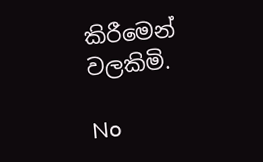කිරීමෙන් වලකිමි.

No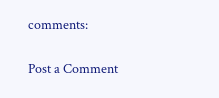comments:

Post a Comment